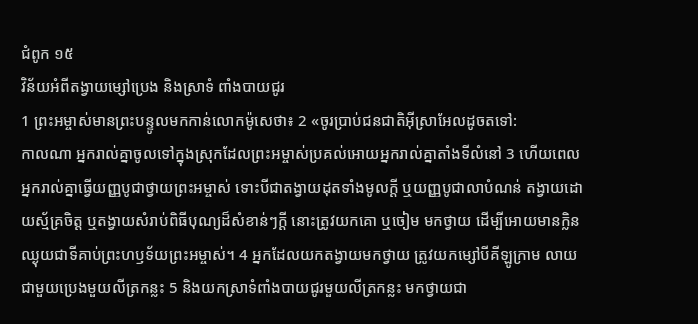ជំពូក ១៥
វិន័យអំពីតង្វាយម្សៅប្រេង និងស្រាទំ ពាំងបាយជូរ
1 ព្រះអម្ចាស់មានព្រះបន្ទូលមកកាន់លោកម៉ូសេថា៖ 2 «ចូរប្រាប់ជនជាតិអ៊ីស្រាអែលដូចតទៅ:
កាលណា អ្នករាល់គ្នាចូលទៅក្នុងស្រុកដែលព្រះអម្ចាស់ប្រគល់អោយអ្នករាល់គ្នាតាំងទីលំនៅ 3 ហើយពេលអ្នករាល់គ្នាធ្វើយញ្ញបូជាថ្វាយព្រះអម្ចាស់ ទោះបីជាតង្វាយដុតទាំងមូលក្ដី ឬយញ្ញបូជាលាបំណន់ តង្វាយដោយស្ម័គ្រចិត្ត ឬតង្វាយសំរាប់ពិធីបុណ្យដ៏សំខាន់ៗក្ដី នោះត្រូវយកគោ ឬចៀម មកថ្វាយ ដើម្បីអោយមានក្លិនឈ្ងុយជាទីគាប់ព្រះហឫទ័យព្រះអម្ចាស់។ 4 អ្នកដែលយកតង្វាយមកថ្វាយ ត្រូវយកម្សៅបីគីឡូក្រាម លាយជាមួយប្រេងមួយលីត្រកន្លះ 5 និងយកស្រាទំពាំងបាយជូរមួយលីត្រកន្លះ មកថ្វាយជា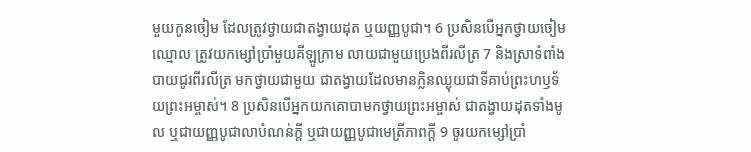មួយកូនចៀម ដែលត្រូវថ្វាយជាតង្វាយដុត ឬយញ្ញបូជា។ 6 ប្រសិនបើអ្នកថ្វាយចៀមឈ្មោល ត្រូវយកម្សៅប្រាំមួយគីឡូក្រាម លាយជាមួយប្រេងពីរលីត្រ 7 និងស្រាទំពាំងបាយជូរពីរលីត្រ មកថ្វាយជាមួយ ជាតង្វាយដែលមានក្លិនឈ្ងុយជាទីគាប់ព្រះហឫទ័យព្រះអម្ចាស់។ 8 ប្រសិនបើអ្នកយកគោបាមកថ្វាយព្រះអម្ចាស់ ជាតង្វាយដុតទាំងមូល ឬជាយញ្ញបូជាលាបំណន់ក្ដី ឬជាយញ្ញបូជាមេត្រីភាពក្ដី 9 ចូរយកម្សៅប្រាំ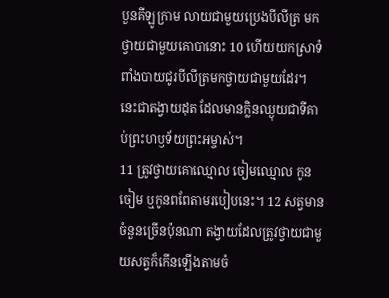បួនគីឡូក្រាម លាយជាមួយប្រេងបីលីត្រ មកថ្វាយជាមួយគោបានោះ 10 ហើយយកស្រាទំពាំងបាយជូរបីលីត្រមកថ្វាយជាមួយដែរ។ នេះជាតង្វាយដុត ដែលមានក្លិនឈ្ងុយជាទីគាប់ព្រះហឫទ័យព្រះអម្ចាស់។
11 ត្រូវថ្វាយគោឈ្មោល ចៀមឈ្មោល កូនចៀម ឬកូនពពែតាមរបៀបនេះ។ 12 សត្វមានចំនួនច្រើនប៉ុនណា តង្វាយដែលត្រូវថ្វាយជាមួយសត្វក៏កើនឡើងតាមចំ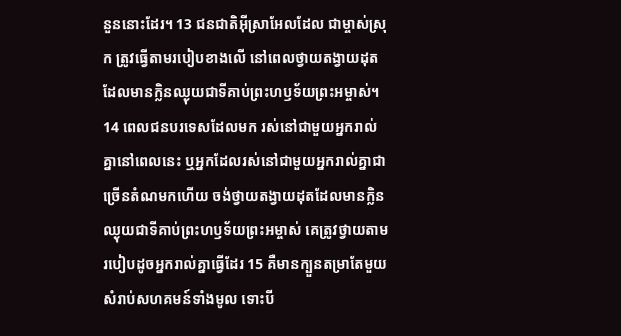នួននោះដែរ។ 13 ជនជាតិអ៊ីស្រាអែលដែល ជាម្ចាស់ស្រុក ត្រូវធ្វើតាមរបៀបខាងលើ នៅពេលថ្វាយតង្វាយដុត ដែលមានក្លិនឈ្ងុយជាទីគាប់ព្រះហឫទ័យព្រះអម្ចាស់។ 14 ពេលជនបរទេសដែលមក រស់នៅជាមួយអ្នករាល់គ្នានៅពេលនេះ ឬអ្នកដែលរស់នៅជាមួយអ្នករាល់គ្នាជាច្រើនតំណមកហើយ ចង់ថ្វាយតង្វាយដុតដែលមានក្លិនឈ្ងុយជាទីគាប់ព្រះហឫទ័យព្រះអម្ចាស់ គេត្រូវថ្វាយតាមរបៀបដូចអ្នករាល់គ្នាធ្វើដែរ 15 គឺមានក្បួនតម្រាតែមួយ សំរាប់សហគមន៍ទាំងមូល ទោះបី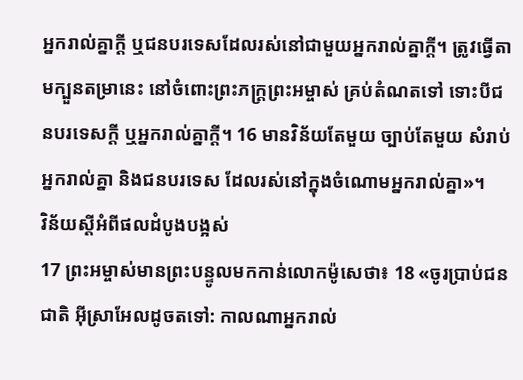អ្នករាល់គ្នាក្ដី ឬជនបរទេសដែលរស់នៅជាមួយអ្នករាល់គ្នាក្ដី។ ត្រូវធ្វើតាមក្បួនតម្រានេះ នៅចំពោះព្រះភក្ត្រព្រះអម្ចាស់ គ្រប់តំណតទៅ ទោះបីជនបរទេសក្ដី ឬអ្នករាល់គ្នាក្ដី។ 16 មានវិន័យតែមួយ ច្បាប់តែមួយ សំរាប់អ្នករាល់គ្នា និងជនបរទេស ដែលរស់នៅក្នុងចំណោមអ្នករាល់គ្នា»។
វិន័យស្ដីអំពីផលដំបូងបង្អស់
17 ព្រះអម្ចាស់មានព្រះបន្ទូលមកកាន់លោកម៉ូសេថា៖ 18 «ចូរប្រាប់ជនជាតិ អ៊ីស្រាអែលដូចតទៅ: កាលណាអ្នករាល់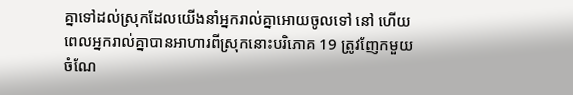គ្នាទៅដល់ស្រុកដែលយើងនាំអ្នករាល់គ្នាអោយចូលទៅ នៅ ហើយពេលអ្នករាល់គ្នាបានអាហារពីស្រុកនោះបរិភោគ 19 ត្រូវញែកមួយចំណែ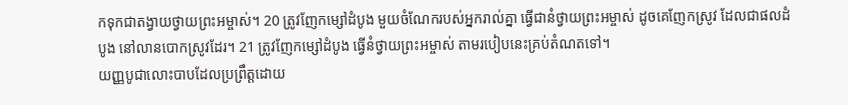កទុកជាតង្វាយថ្វាយព្រះអម្ចាស់។ 20 ត្រូវញែកម្សៅដំបូង មួយចំណែករបស់អ្នករាល់គ្នា ធ្វើជានំថ្វាយព្រះអម្ចាស់ ដូចគេញែកស្រូវ ដែលជាផលដំបូង នៅលានបោកស្រូវដែរ។ 21 ត្រូវញែកម្សៅដំបូង ធ្វើនំថ្វាយព្រះអម្ចាស់ តាមរបៀបនេះគ្រប់តំណតទៅ។
យញ្ញបូជាលោះបាបដែលប្រព្រឹត្តដោយ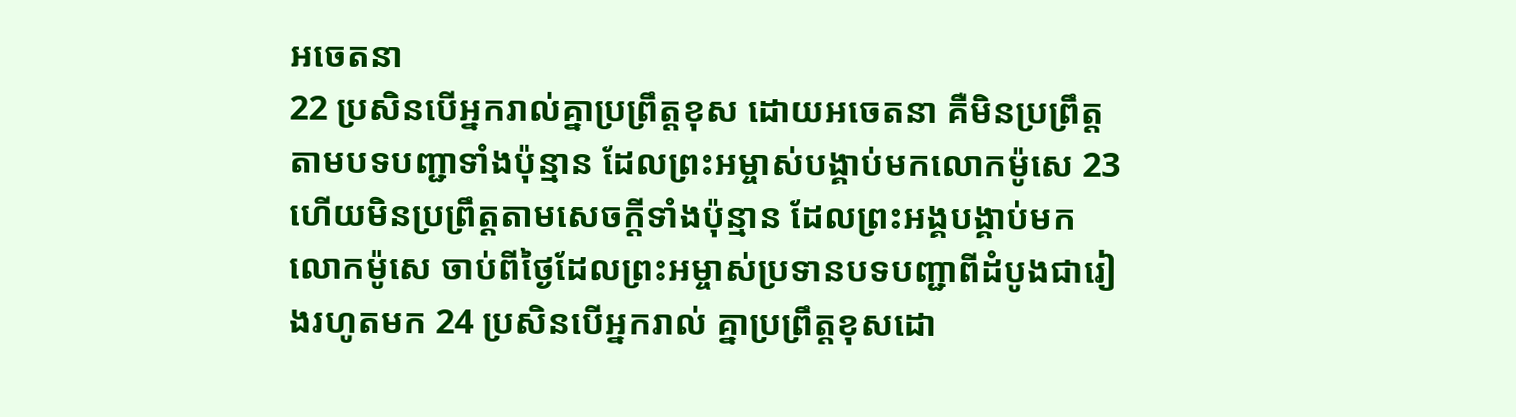អចេតនា
22 ប្រសិនបើអ្នករាល់គ្នាប្រព្រឹត្តខុស ដោយអចេតនា គឺមិនប្រព្រឹត្តតាមបទបញ្ជាទាំងប៉ុន្មាន ដែលព្រះអម្ចាស់បង្គាប់មកលោកម៉ូសេ 23 ហើយមិនប្រព្រឹត្តតាមសេចក្ដីទាំងប៉ុន្មាន ដែលព្រះអង្គបង្គាប់មកលោកម៉ូសេ ចាប់ពីថ្ងៃដែលព្រះអម្ចាស់ប្រទានបទបញ្ជាពីដំបូងជារៀងរហូតមក 24 ប្រសិនបើអ្នករាល់ គ្នាប្រព្រឹត្តខុសដោ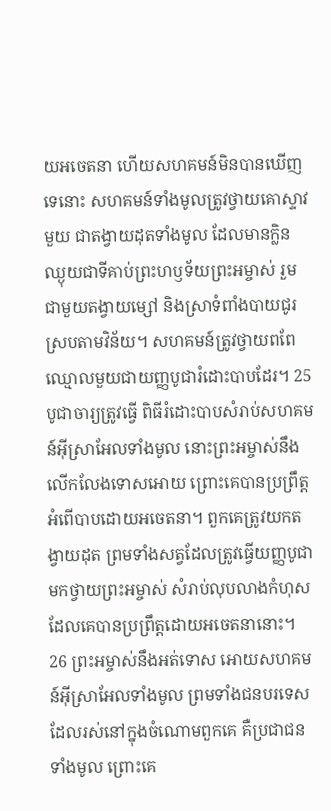យអចេតនា ហើយសហគមន៍មិនបានឃើញទេនោះ សហគមន៍ទាំងមូលត្រូវថ្វាយគោស្ទាវមួយ ជាតង្វាយដុតទាំងមូល ដែលមានក្លិនឈ្ងុយជាទីគាប់ព្រះហឫទ័យព្រះអម្ចាស់ រួមជាមួយតង្វាយម្សៅ និងស្រាទំពាំងបាយជូរ ស្របតាមវិន័យ។ សហគមន៍ត្រូវថ្វាយពពែឈ្មោលមួយជាយញ្ញបូជារំដោះបាបដែរ។ 25 បូជាចារ្យត្រូវធ្វើ ពិធីរំដោះបាបសំរាប់សហគមន៍អ៊ីស្រាអែលទាំងមូល នោះព្រះអម្ចាស់នឹងលើកលែងទោសអោយ ព្រោះគេបានប្រព្រឹត្តអំពើបាបដោយអចេតនា។ ពួកគេត្រូវយកតង្វាយដុត ព្រមទាំងសត្វដែលត្រូវធ្វើយញ្ញបូជា មកថ្វាយព្រះអម្ចាស់ សំរាប់លុបលាងកំហុសដែលគេបានប្រព្រឹត្តដោយអចេតនានោះ។ 26 ព្រះអម្ចាស់នឹងអត់ទោស អោយសហគមន៍អ៊ីស្រាអែលទាំងមូល ព្រមទាំងជនបរទេសដែលរស់នៅក្នុងចំណោមពួកគេ គឺប្រជាជនទាំងមូល ព្រោះគេ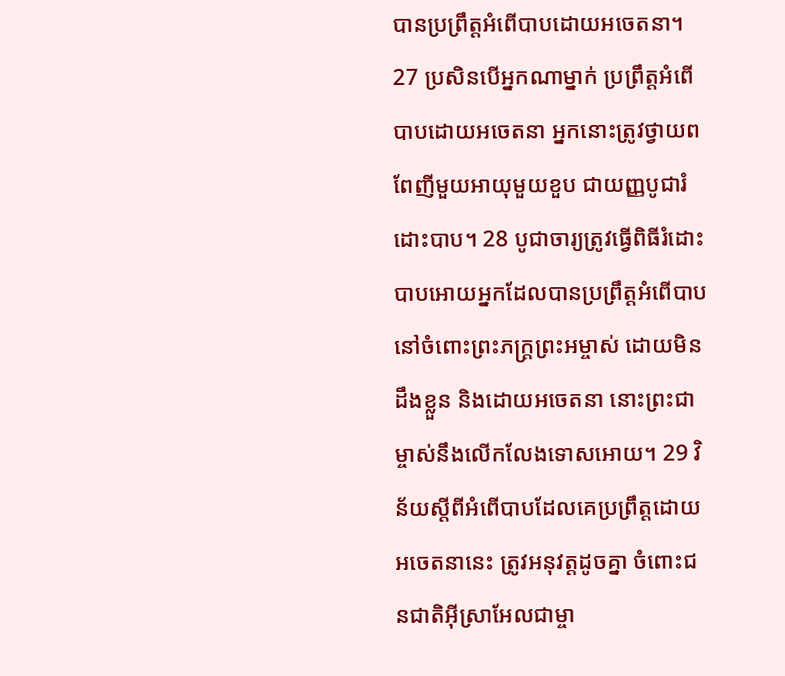បានប្រព្រឹត្តអំពើបាបដោយអចេតនា។
27 ប្រសិនបើអ្នកណាម្នាក់ ប្រព្រឹត្តអំពើបាបដោយអចេតនា អ្នកនោះត្រូវថ្វាយពពែញីមួយអាយុមួយខួប ជាយញ្ញបូជារំដោះបាប។ 28 បូជាចារ្យត្រូវធ្វើពិធីរំដោះបាបអោយអ្នកដែលបានប្រព្រឹត្តអំពើបាប នៅចំពោះព្រះភក្ត្រព្រះអម្ចាស់ ដោយមិនដឹងខ្លួន និងដោយអចេតនា នោះព្រះជាម្ចាស់នឹងលើកលែងទោសអោយ។ 29 វិន័យស្ដីពីអំពើបាបដែលគេប្រព្រឹត្តដោយអចេតនានេះ ត្រូវអនុវត្តដូចគ្នា ចំពោះជនជាតិអ៊ីស្រាអែលជាម្ចា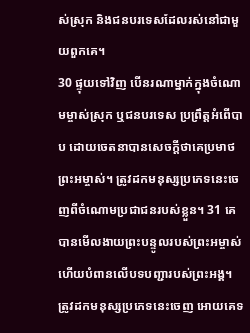ស់ស្រុក និងជនបរទេសដែលរស់នៅជាមួយពួកគេ។
30 ផ្ទុយទៅវិញ បើនរណាម្នាក់ក្នុងចំណោមម្ចាស់ស្រុក ឬជនបរទេស ប្រព្រឹត្តអំពើបាប ដោយចេតនាបានសេចក្ដីថាគេប្រមាថព្រះអម្ចាស់។ ត្រូវដកមនុស្សប្រភេទនេះចេញពីចំណោមប្រជាជនរបស់ខ្លួន។ 31 គេបានមើលងាយព្រះបន្ទូលរបស់ព្រះអម្ចាស់ ហើយបំពានលើបទបញ្ជារបស់ព្រះអង្គ។ ត្រូវដកមនុស្សប្រភេទនេះចេញ អោយគេទ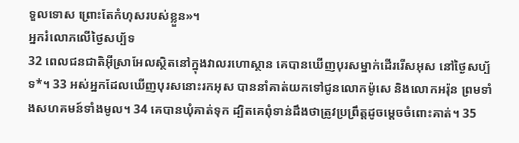ទួលទោស ព្រោះតែកំហុសរបស់ខ្លួន»។
អ្នករំលោភលើថ្ងៃសប្ប័ទ
32 ពេលជនជាតិអ៊ីស្រាអែលស្ថិតនៅក្នុងវាលរហោស្ថាន គេបានឃើញបុរសម្នាក់ដើររើសអុស នៅថ្ងៃសប្ប័ទ*។ 33 អស់អ្នកដែលឃើញបុរសនោះរកអុស បាននាំគាត់យកទៅជូនលោកម៉ូសេ និងលោកអរ៉ុន ព្រមទាំងសហគមន៍ទាំងមូល។ 34 គេបានឃុំគាត់ទុក ដ្បិតគេពុំទាន់ដឹងថាត្រូវប្រព្រឹត្តដូចម្ដេចចំពោះគាត់។ 35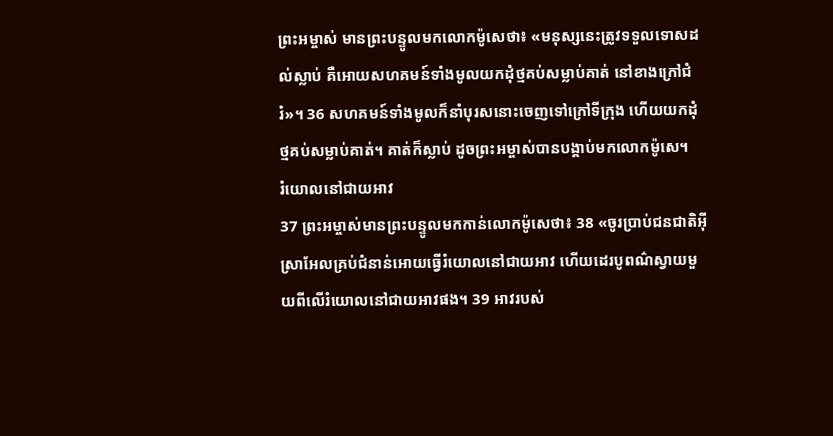ព្រះអម្ចាស់ មានព្រះបន្ទូលមកលោកម៉ូសេថា៖ «មនុស្សនេះត្រូវទទួលទោសដល់ស្លាប់ គឺអោយសហគមន៍ទាំងមូលយកដុំថ្មគប់សម្លាប់គាត់ នៅខាងក្រៅជំរំ»។ 36 សហគមន៍ទាំងមូលក៏នាំបុរសនោះចេញទៅក្រៅទីក្រុង ហើយយកដុំថ្មគប់សម្លាប់គាត់។ គាត់ក៏ស្លាប់ ដូចព្រះអម្ចាស់បានបង្គាប់មកលោកម៉ូសេ។
រំយោលនៅជាយអាវ
37 ព្រះអម្ចាស់មានព្រះបន្ទូលមកកាន់លោកម៉ូសេថា៖ 38 «ចូរប្រាប់ជនជាតិអ៊ីស្រាអែលគ្រប់ជំនាន់អោយធ្វើរំយោលនៅជាយអាវ ហើយដេរបូពណ៌ស្វាយមួយពីលើរំយោលនៅជាយអាវផង។ 39 អាវរបស់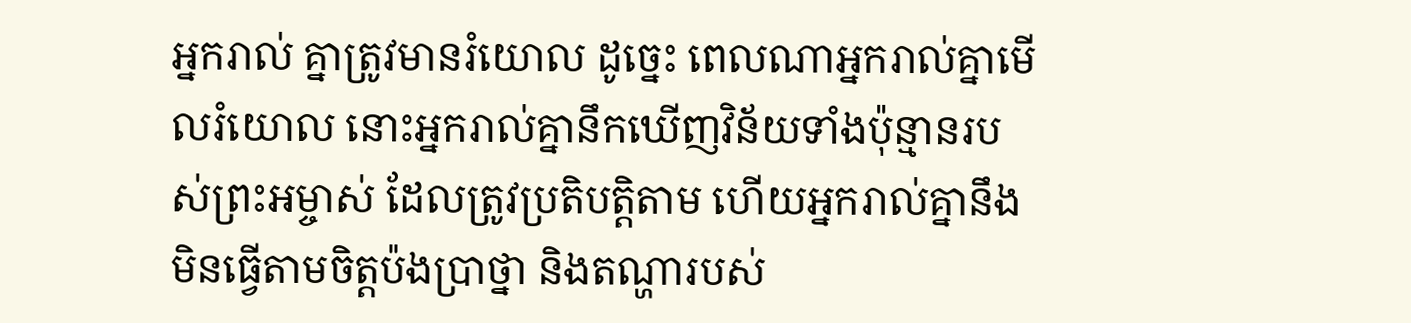អ្នករាល់ គ្នាត្រូវមានរំយោល ដូច្នេះ ពេលណាអ្នករាល់គ្នាមើលរំយោល នោះអ្នករាល់គ្នានឹកឃើញវិន័យទាំងប៉ុន្មានរបស់ព្រះអម្ចាស់ ដែលត្រូវប្រតិបត្តិតាម ហើយអ្នករាល់គ្នានឹងមិនធ្វើតាមចិត្តប៉ងប្រាថ្នា និងតណ្ហារបស់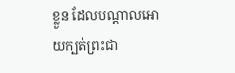ខ្លួន ដែលបណ្ដាលអោយក្បត់ព្រះជា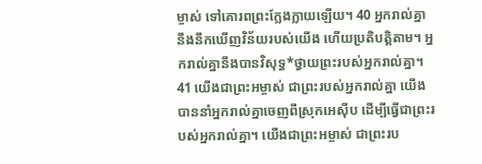ម្ចាស់ ទៅគោរពព្រះក្លែងក្លាយឡើយ។ 40 អ្នករាល់គ្នានឹងនឹកឃើញវិន័យរបស់យើង ហើយប្រតិបត្តិតាម។ អ្នករាល់គ្នានឹងបានវិសុទ្ធ*ថ្វាយព្រះរបស់អ្នករាល់គ្នា។ 41 យើងជាព្រះអម្ចាស់ ជាព្រះរបស់អ្នករាល់គ្នា យើងបាននាំអ្នករាល់គ្នាចេញពីស្រុកអេស៊ីប ដើម្បីធ្វើជាព្រះរបស់អ្នករាល់គ្នា។ យើងជាព្រះអម្ចាស់ ជាព្រះរប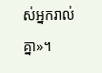ស់អ្នករាល់គ្នា»។